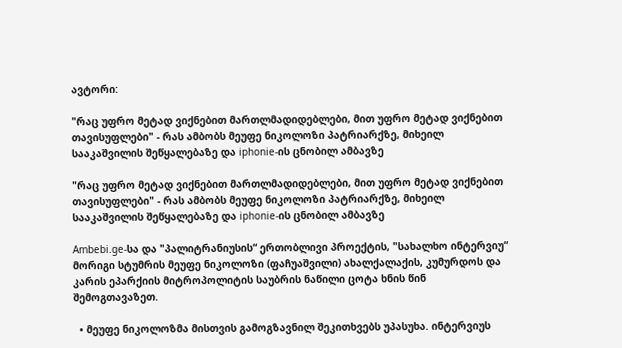ავტორი:

"რაც უფრო მეტად ვიქნებით მართლმადიდებლები, მით უფრო მეტად ვიქნებით თავისუფლები" - რას ამბობს მეუფე ნიკოლოზი პატრიარქზე, მიხეილ სააკაშვილის შეწყალებაზე და iphonie-ის ცნობილ ამბავზე

"რაც უფრო მეტად ვიქნებით მართლმადიდებლები, მით უფრო მეტად ვიქნებით თავისუფლები" - რას ამბობს მეუფე ნიკოლოზი პატრიარქზე, მიხეილ სააკაშვილის შეწყალებაზე და iphonie-ის ცნობილ ამბავზე

Ambebi.ge-სა და "პალიტრანიუსის“ ერთობლივი პროექტის, "სახალხო ინტერვიუ“ მორიგი სტუმრის მეუფე ნიკოლოზი (ფაჩუაშვილი) ახალქალაქის, კუმურდოს და კარის ეპარქიის მიტროპოლიტის საუბრის ნაწილი ცოტა ხნის წინ შემოგთავაზეთ.

  • მეუფე ნიკოლოზმა მისთვის გამოგზავნილ შეკითხვებს უპასუხა. ინტერვიუს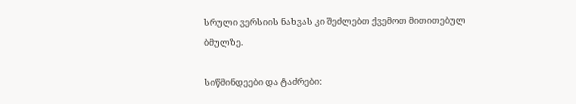სრული ვერსიის ნახვას კი შეძლებთ ქვემოთ მითითებულ ბმულზე.

სიწმინდეები და ტაძრები: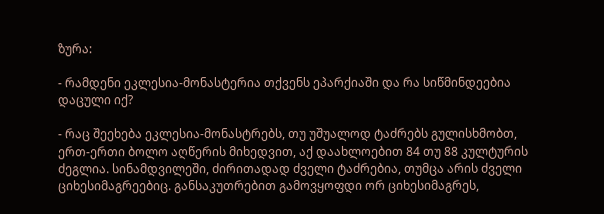ზურა:

- რამდენი ეკლესია-მონასტერია თქვენს ეპარქიაში და რა სიწმინდეებია დაცული იქ?

- რაც შეეხება ეკლესია-მონასტრებს, თუ უშუალოდ ტაძრებს გულისხმობთ, ერთ-ერთი ბოლო აღწერის მიხედვით, აქ დაახლოებით 84 თუ 88 კულტურის ძეგლია. სინამდვილეში, ძირითადად ძველი ტაძრებია, თუმცა არის ძველი ციხესიმაგრეებიც. განსაკუთრებით გამოვყოფდი ორ ციხესიმაგრეს,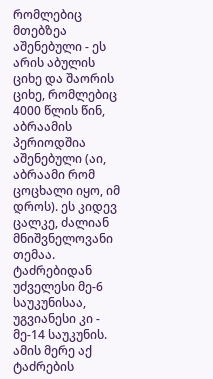რომლებიც მთებზეა აშენებული - ეს არის აბულის ციხე და შაორის ციხე, რომლებიც 4000 წლის წინ, აბრაამის პერიოდშია აშენებული (აი, აბრაამი რომ ცოცხალი იყო, იმ დროს). ეს კიდევ ცალკე, ძალიან მნიშვნელოვანი თემაა. ტაძრებიდან უძველესი მე-6 საუკუნისაა, უგვიანესი კი - მე-14 საუკუნის. ამის მერე აქ ტაძრების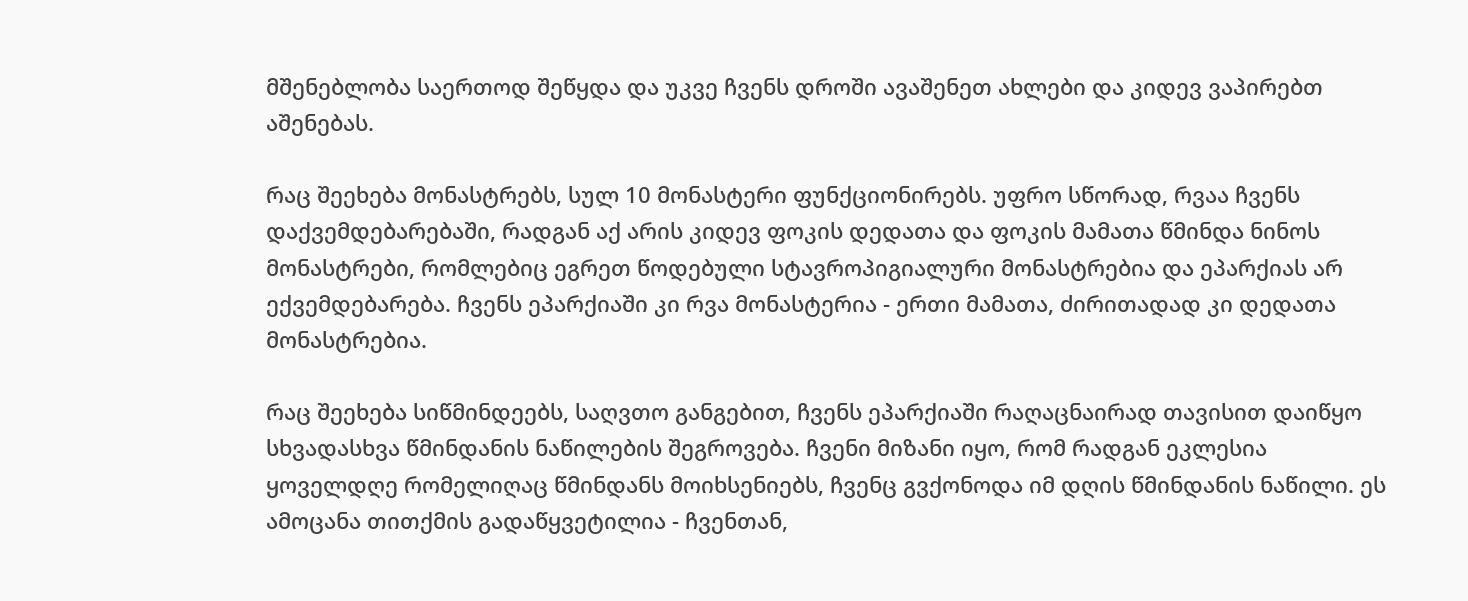მშენებლობა საერთოდ შეწყდა და უკვე ჩვენს დროში ავაშენეთ ახლები და კიდევ ვაპირებთ აშენებას.

რაც შეეხება მონასტრებს, სულ 10 მონასტერი ფუნქციონირებს. უფრო სწორად, რვაა ჩვენს დაქვემდებარებაში, რადგან აქ არის კიდევ ფოკის დედათა და ფოკის მამათა წმინდა ნინოს მონასტრები, რომლებიც ეგრეთ წოდებული სტავროპიგიალური მონასტრებია და ეპარქიას არ ექვემდებარება. ჩვენს ეპარქიაში კი რვა მონასტერია - ერთი მამათა, ძირითადად კი დედათა მონასტრებია.

რაც შეეხება სიწმინდეებს, საღვთო განგებით, ჩვენს ეპარქიაში რაღაცნაირად თავისით დაიწყო სხვადასხვა წმინდანის ნაწილების შეგროვება. ჩვენი მიზანი იყო, რომ რადგან ეკლესია ყოველდღე რომელიღაც წმინდანს მოიხსენიებს, ჩვენც გვქონოდა იმ დღის წმინდანის ნაწილი. ეს ამოცანა თითქმის გადაწყვეტილია - ჩვენთან,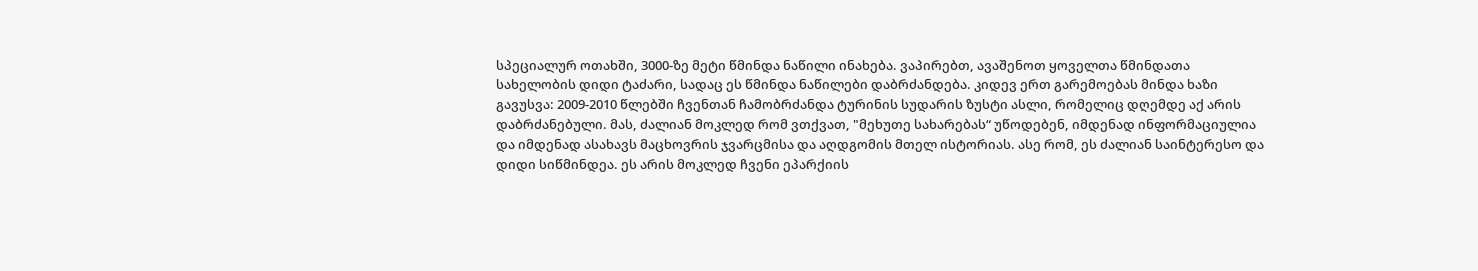სპეციალურ ოთახში, 3000-ზე მეტი წმინდა ნაწილი ინახება. ვაპირებთ, ავაშენოთ ყოველთა წმინდათა სახელობის დიდი ტაძარი, სადაც ეს წმინდა ნაწილები დაბრძანდება. კიდევ ერთ გარემოებას მინდა ხაზი გავუსვა: 2009-2010 წლებში ჩვენთან ჩამობრძანდა ტურინის სუდარის ზუსტი ასლი, რომელიც დღემდე აქ არის დაბრძანებული. მას, ძალიან მოკლედ რომ ვთქვათ, "მეხუთე სახარებას“ უწოდებენ, იმდენად ინფორმაციულია და იმდენად ასახავს მაცხოვრის ჯვარცმისა და აღდგომის მთელ ისტორიას. ასე რომ, ეს ძალიან საინტერესო და დიდი სიწმინდეა. ეს არის მოკლედ ჩვენი ეპარქიის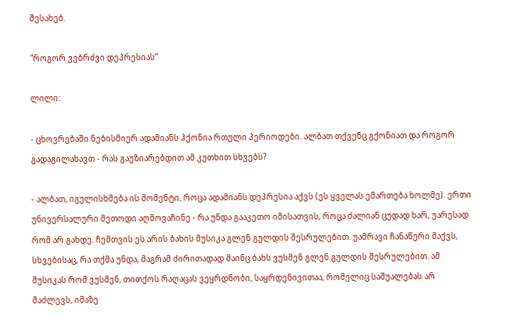შესახებ.

"როგორ ვებრძვი დეპრესიას“

ლილი:

- ცხოვრებაში ნებისმიერ ადამიანს ჰქონია რთული პერიოდები. ალბათ თქვენც გქონიათ და როგორ გადაგილახავთ - რას გაუზიარებდით ამ კუთხით სხვებს?

- ალბათ, იგულისხმება ის მომენტი, როცა ადამიანს დეპრესია აქვს (ეს ყველას ემართება ხოლმე). ერთი უნივერსალური მეთოდი აღმოვაჩინე - რა უნდა გააკეთო იმისათვის, როცა ძალიან ცუდად ხარ, უარესად რომ არ გახდე. ჩემთვის ეს არის ბახის მუსიკა გლენ გულდის შესრულებით. უამრავი ჩანაწერი მაქვს, სხვებისაც, რა თქმა უნდა, მაგრამ ძირითადად მაინც ბახს ვუსმენ გლენ გულდის შესრულებით. ამ მუსიკას რომ ვუსმენ, თითქოს რაღაცას ვეყრდნობი, საყრდენივითაა, რომელიც საშუალებას არ მაძლევს, იმაზე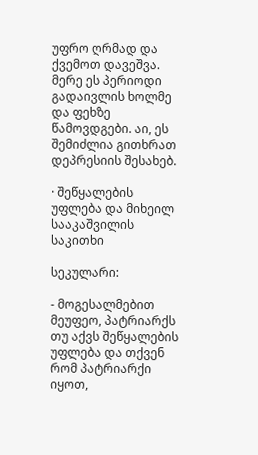უფრო ღრმად და ქვემოთ დავეშვა. მერე ეს პერიოდი გადაივლის ხოლმე და ფეხზე წამოვდგები. აი, ეს შემიძლია გითხრათ დეპრესიის შესახებ.

· შეწყალების უფლება და მიხეილ სააკაშვილის საკითხი

სეკულარი:

- მოგესალმებით მეუფეო, პატრიარქს თუ აქვს შეწყალების უფლება და თქვენ რომ პატრიარქი იყოთ,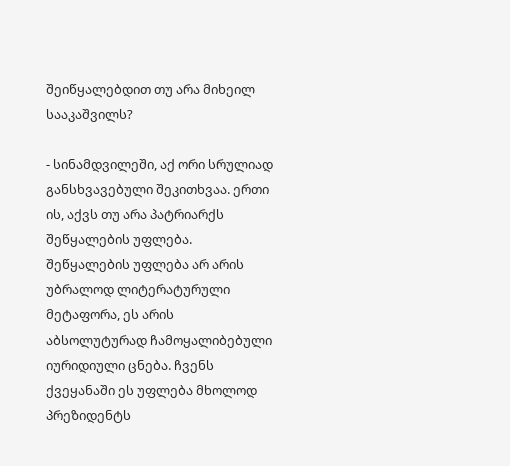შეიწყალებდით თუ არა მიხეილ სააკაშვილს?

- სინამდვილეში, აქ ორი სრულიად განსხვავებული შეკითხვაა. ერთი ის, აქვს თუ არა პატრიარქს შეწყალების უფლება. შეწყალების უფლება არ არის უბრალოდ ლიტერატურული მეტაფორა, ეს არის აბსოლუტურად ჩამოყალიბებული იურიდიული ცნება. ჩვენს ქვეყანაში ეს უფლება მხოლოდ პრეზიდენტს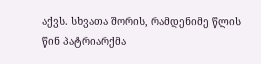აქვს. სხვათა შორის, რამდენიმე წლის წინ პატრიარქმა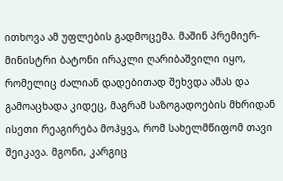ითხოვა ამ უფლების გადმოცემა. მაშინ პრემიერ-მინისტრი ბატონი ირაკლი ღარიბაშვილი იყო, რომელიც ძალიან დადებითად შეხვდა ამას და გამოაცხადა კიდეც, მაგრამ საზოგადოების მხრიდან ისეთი რეაგირება მოჰყვა, რომ სახელმწიფომ თავი შეიკავა. მგონი, კარგიც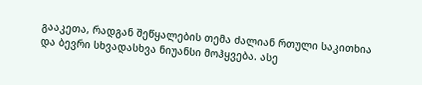გააკეთა, რადგან შეწყალების თემა ძალიან რთული საკითხია და ბევრი სხვადასხვა ნიუანსი მოჰყვება. ასე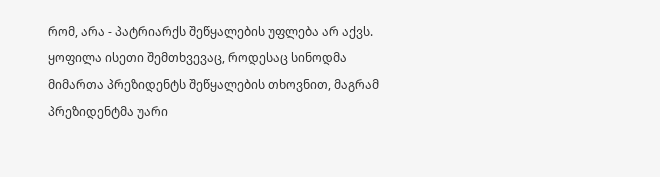რომ, არა - პატრიარქს შეწყალების უფლება არ აქვს. ყოფილა ისეთი შემთხვევაც, როდესაც სინოდმა მიმართა პრეზიდენტს შეწყალების თხოვნით, მაგრამ პრეზიდენტმა უარი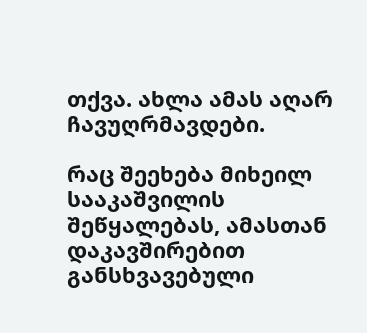თქვა. ახლა ამას აღარ ჩავუღრმავდები.

რაც შეეხება მიხეილ სააკაშვილის შეწყალებას, ამასთან დაკავშირებით განსხვავებული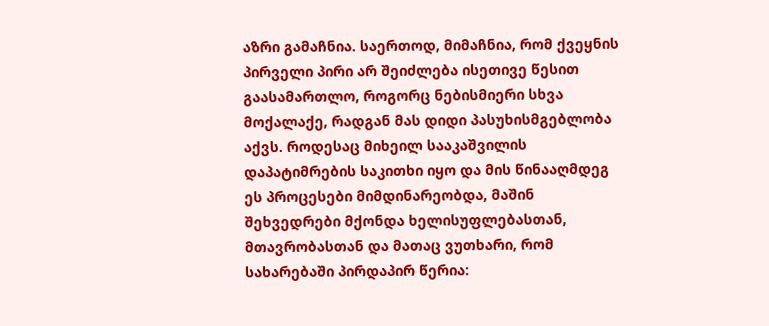აზრი გამაჩნია. საერთოდ, მიმაჩნია, რომ ქვეყნის პირველი პირი არ შეიძლება ისეთივე წესით გაასამართლო, როგორც ნებისმიერი სხვა მოქალაქე, რადგან მას დიდი პასუხისმგებლობა აქვს. როდესაც მიხეილ სააკაშვილის დაპატიმრების საკითხი იყო და მის წინააღმდეგ ეს პროცესები მიმდინარეობდა, მაშინ შეხვედრები მქონდა ხელისუფლებასთან, მთავრობასთან და მათაც ვუთხარი, რომ სახარებაში პირდაპირ წერია: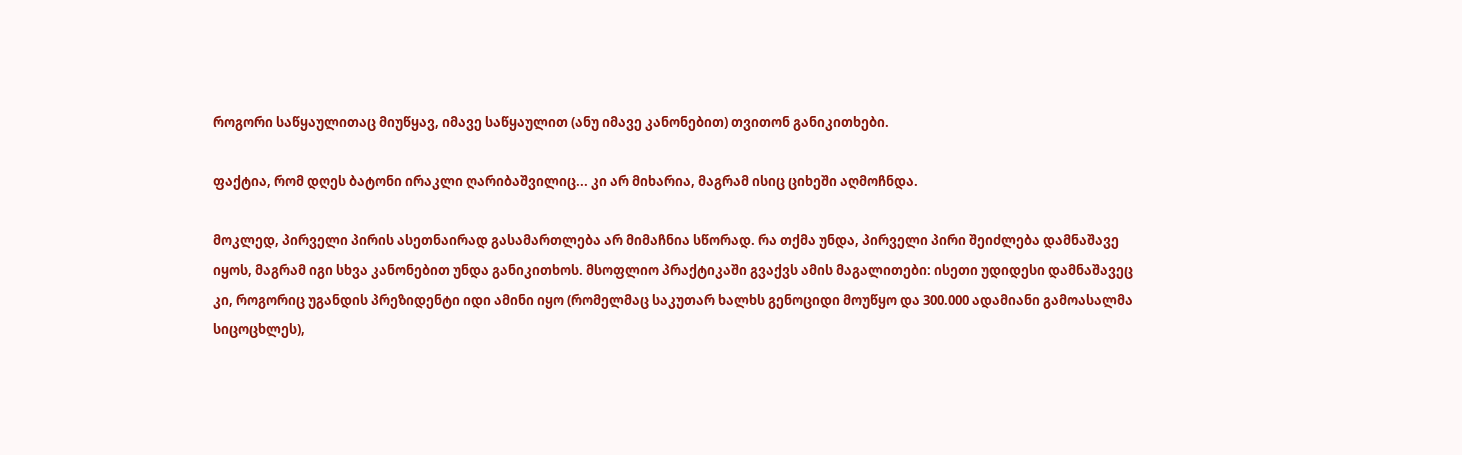როგორი საწყაულითაც მიუწყავ, იმავე საწყაულით (ანუ იმავე კანონებით) თვითონ განიკითხები.

ფაქტია, რომ დღეს ბატონი ირაკლი ღარიბაშვილიც... კი არ მიხარია, მაგრამ ისიც ციხეში აღმოჩნდა.

მოკლედ, პირველი პირის ასეთნაირად გასამართლება არ მიმაჩნია სწორად. რა თქმა უნდა, პირველი პირი შეიძლება დამნაშავე იყოს, მაგრამ იგი სხვა კანონებით უნდა განიკითხოს. მსოფლიო პრაქტიკაში გვაქვს ამის მაგალითები: ისეთი უდიდესი დამნაშავეც კი, როგორიც უგანდის პრეზიდენტი იდი ამინი იყო (რომელმაც საკუთარ ხალხს გენოციდი მოუწყო და 300.000 ადამიანი გამოასალმა სიცოცხლეს),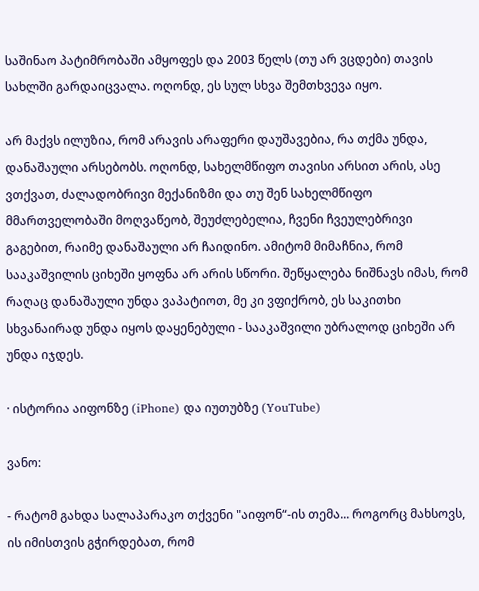საშინაო პატიმრობაში ამყოფეს და 2003 წელს (თუ არ ვცდები) თავის სახლში გარდაიცვალა. ოღონდ, ეს სულ სხვა შემთხვევა იყო.

არ მაქვს ილუზია, რომ არავის არაფერი დაუშავებია, რა თქმა უნდა, დანაშაული არსებობს. ოღონდ, სახელმწიფო თავისი არსით არის, ასე ვთქვათ, ძალადობრივი მექანიზმი და თუ შენ სახელმწიფო მმართველობაში მოღვაწეობ, შეუძლებელია, ჩვენი ჩვეულებრივი გაგებით, რაიმე დანაშაული არ ჩაიდინო. ამიტომ მიმაჩნია, რომ სააკაშვილის ციხეში ყოფნა არ არის სწორი. შეწყალება ნიშნავს იმას, რომ რაღაც დანაშაული უნდა ვაპატიოთ, მე კი ვფიქრობ, ეს საკითხი სხვანაირად უნდა იყოს დაყენებული - სააკაშვილი უბრალოდ ციხეში არ უნდა იჯდეს.

· ისტორია აიფონზე (iPhone) და იუთუბზე (YouTube)

ვანო:

- რატომ გახდა სალაპარაკო თქვენი "აიფონ“-ის თემა... როგორც მახსოვს, ის იმისთვის გჭირდებათ, რომ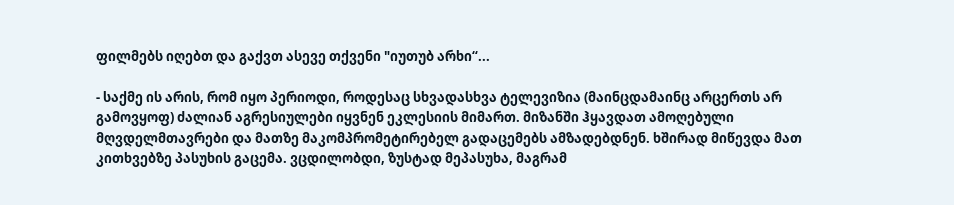ფილმებს იღებთ და გაქვთ ასევე თქვენი "იუთუბ არხი“...

- საქმე ის არის, რომ იყო პერიოდი, როდესაც სხვადასხვა ტელევიზია (მაინცდამაინც არცერთს არ გამოვყოფ) ძალიან აგრესიულები იყვნენ ეკლესიის მიმართ. მიზანში ჰყავდათ ამოღებული მღვდელმთავრები და მათზე მაკომპრომეტირებელ გადაცემებს ამზადებდნენ. ხშირად მიწევდა მათ კითხვებზე პასუხის გაცემა. ვცდილობდი, ზუსტად მეპასუხა, მაგრამ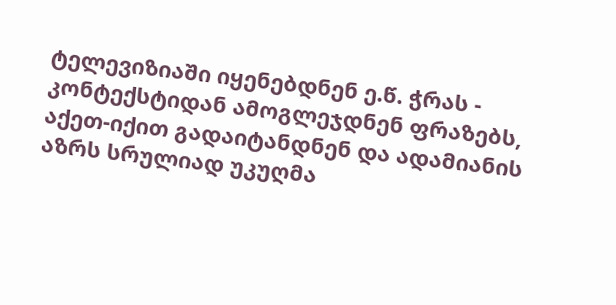ტელევიზიაში იყენებდნენ ე.წ. ჭრას - კონტექსტიდან ამოგლეჯდნენ ფრაზებს, აქეთ-იქით გადაიტანდნენ და ადამიანის აზრს სრულიად უკუღმა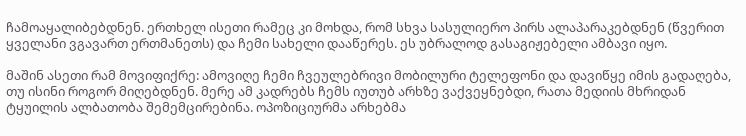ჩამოაყალიბებდნენ. ერთხელ ისეთი რამეც კი მოხდა, რომ სხვა სასულიერო პირს ალაპარაკებდნენ (წვერით ყველანი ვგავართ ერთმანეთს) და ჩემი სახელი დააწერეს. ეს უბრალოდ გასაგიჟებელი ამბავი იყო.

მაშინ ასეთი რამ მოვიფიქრე: ამოვიღე ჩემი ჩვეულებრივი მობილური ტელეფონი და დავიწყე იმის გადაღება, თუ ისინი როგორ მიღებდნენ. მერე ამ კადრებს ჩემს იუთუბ არხზე ვაქვეყნებდი, რათა მედიის მხრიდან ტყუილის ალბათობა შემემცირებინა. ოპოზიციურმა არხებმა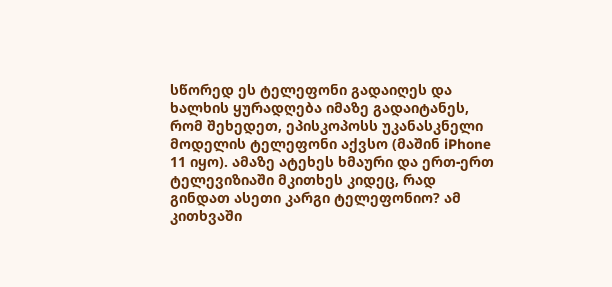სწორედ ეს ტელეფონი გადაიღეს და ხალხის ყურადღება იმაზე გადაიტანეს, რომ შეხედეთ, ეპისკოპოსს უკანასკნელი მოდელის ტელეფონი აქვსო (მაშინ iPhone 11 იყო). ამაზე ატეხეს ხმაური და ერთ-ერთ ტელევიზიაში მკითხეს კიდეც, რად გინდათ ასეთი კარგი ტელეფონიო? ამ კითხვაში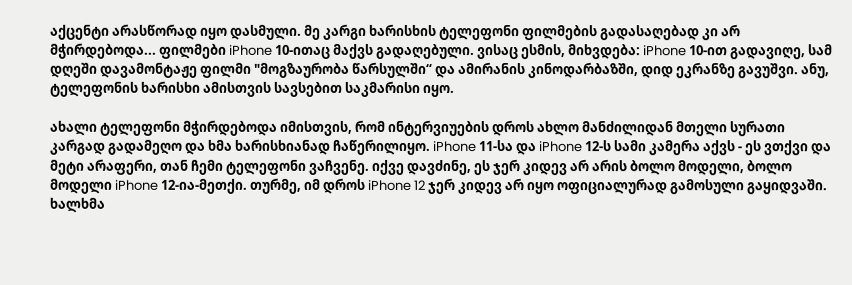აქცენტი არასწორად იყო დასმული. მე კარგი ხარისხის ტელეფონი ფილმების გადასაღებად კი არ მჭირდებოდა... ფილმები iPhone 10-ითაც მაქვს გადაღებული. ვისაც ესმის, მიხვდება: iPhone 10-ით გადავიღე, სამ დღეში დავამონტაჟე ფილმი "მოგზაურობა წარსულში“ და ამირანის კინოდარბაზში, დიდ ეკრანზე გავუშვი. ანუ, ტელეფონის ხარისხი ამისთვის სავსებით საკმარისი იყო.

ახალი ტელეფონი მჭირდებოდა იმისთვის, რომ ინტერვიუების დროს ახლო მანძილიდან მთელი სურათი კარგად გადამეღო და ხმა ხარისხიანად ჩაწერილიყო. iPhone 11-სა და iPhone 12-ს სამი კამერა აქვს - ეს ვთქვი და მეტი არაფერი, თან ჩემი ტელეფონი ვაჩვენე. იქვე დავძინე, ეს ჯერ კიდევ არ არის ბოლო მოდელი, ბოლო მოდელი iPhone 12-ია-მეთქი. თურმე, იმ დროს iPhone 12 ჯერ კიდევ არ იყო ოფიციალურად გამოსული გაყიდვაში. ხალხმა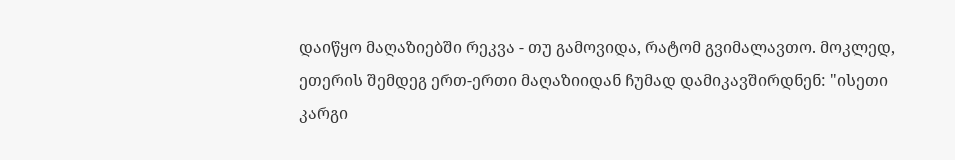დაიწყო მაღაზიებში რეკვა - თუ გამოვიდა, რატომ გვიმალავთო. მოკლედ, ეთერის შემდეგ ერთ-ერთი მაღაზიიდან ჩუმად დამიკავშირდნენ: "ისეთი კარგი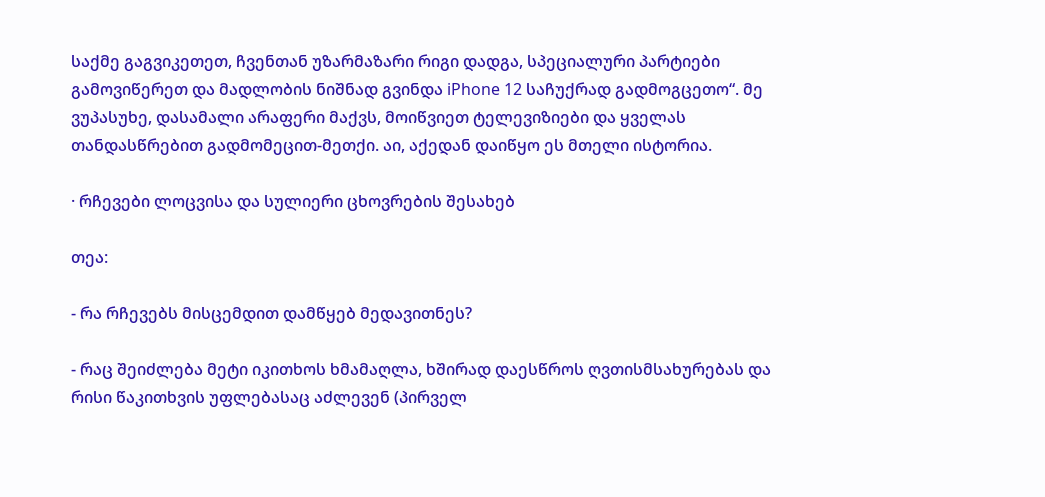საქმე გაგვიკეთეთ, ჩვენთან უზარმაზარი რიგი დადგა, სპეციალური პარტიები გამოვიწერეთ და მადლობის ნიშნად გვინდა iPhone 12 საჩუქრად გადმოგცეთო“. მე ვუპასუხე, დასამალი არაფერი მაქვს, მოიწვიეთ ტელევიზიები და ყველას თანდასწრებით გადმომეცით-მეთქი. აი, აქედან დაიწყო ეს მთელი ისტორია.

· რჩევები ლოცვისა და სულიერი ცხოვრების შესახებ

თეა:

- რა რჩევებს მისცემდით დამწყებ მედავითნეს?

- რაც შეიძლება მეტი იკითხოს ხმამაღლა, ხშირად დაესწროს ღვთისმსახურებას და რისი წაკითხვის უფლებასაც აძლევენ (პირველ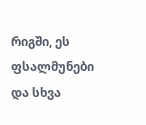რიგში, ეს ფსალმუნები და სხვა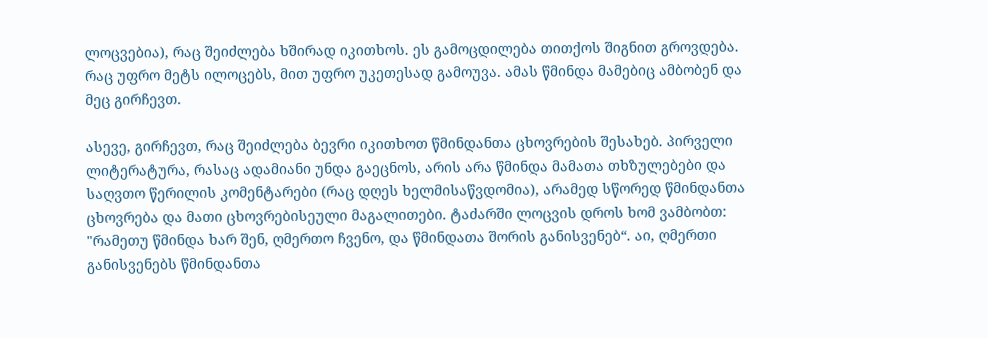ლოცვებია), რაც შეიძლება ხშირად იკითხოს. ეს გამოცდილება თითქოს შიგნით გროვდება. რაც უფრო მეტს ილოცებს, მით უფრო უკეთესად გამოუვა. ამას წმინდა მამებიც ამბობენ და მეც გირჩევთ.

ასევე, გირჩევთ, რაც შეიძლება ბევრი იკითხოთ წმინდანთა ცხოვრების შესახებ. პირველი ლიტერატურა, რასაც ადამიანი უნდა გაეცნოს, არის არა წმინდა მამათა თხზულებები და საღვთო წერილის კომენტარები (რაც დღეს ხელმისაწვდომია), არამედ სწორედ წმინდანთა ცხოვრება და მათი ცხოვრებისეული მაგალითები. ტაძარში ლოცვის დროს ხომ ვამბობთ: "რამეთუ წმინდა ხარ შენ, ღმერთო ჩვენო, და წმინდათა შორის განისვენებ“. აი, ღმერთი განისვენებს წმინდანთა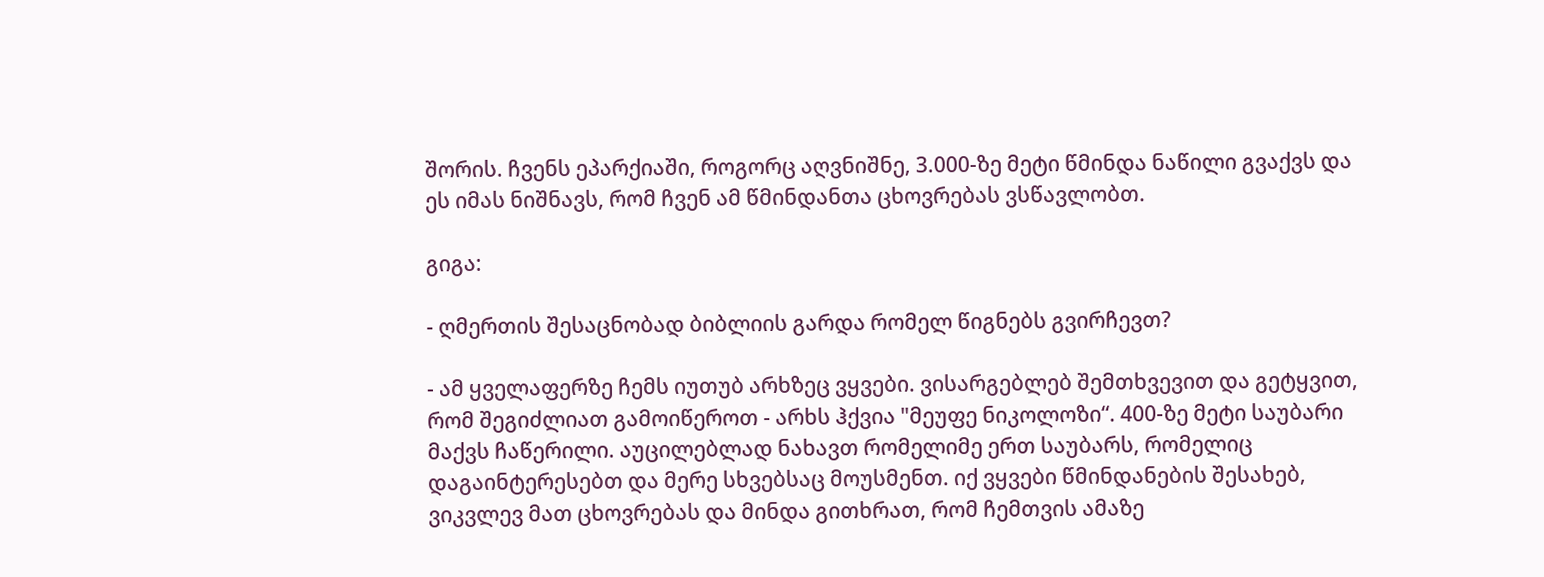შორის. ჩვენს ეპარქიაში, როგორც აღვნიშნე, 3.000-ზე მეტი წმინდა ნაწილი გვაქვს და ეს იმას ნიშნავს, რომ ჩვენ ამ წმინდანთა ცხოვრებას ვსწავლობთ.

გიგა:

- ღმერთის შესაცნობად ბიბლიის გარდა რომელ წიგნებს გვირჩევთ?

- ამ ყველაფერზე ჩემს იუთუბ არხზეც ვყვები. ვისარგებლებ შემთხვევით და გეტყვით, რომ შეგიძლიათ გამოიწეროთ - არხს ჰქვია "მეუფე ნიკოლოზი“. 400-ზე მეტი საუბარი მაქვს ჩაწერილი. აუცილებლად ნახავთ რომელიმე ერთ საუბარს, რომელიც დაგაინტერესებთ და მერე სხვებსაც მოუსმენთ. იქ ვყვები წმინდანების შესახებ, ვიკვლევ მათ ცხოვრებას და მინდა გითხრათ, რომ ჩემთვის ამაზე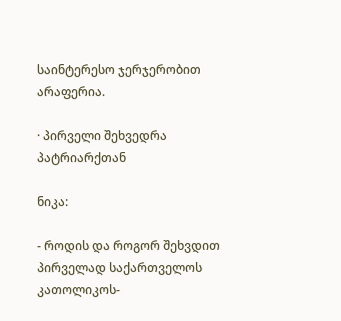საინტერესო ჯერჯერობით არაფერია.

· პირველი შეხვედრა პატრიარქთან

ნიკა:

- როდის და როგორ შეხვდით პირველად საქართველოს კათოლიკოს-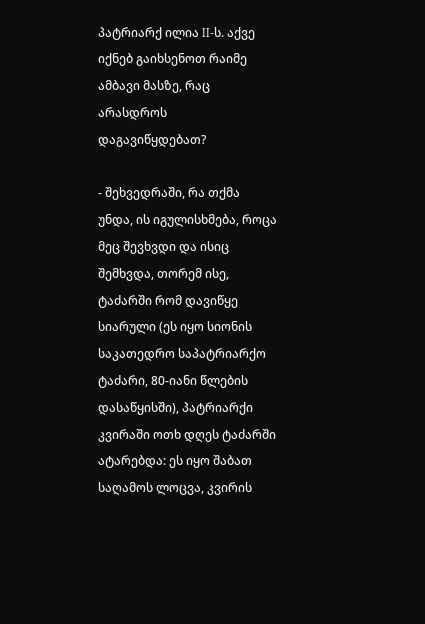პატრიარქ ილია II-ს. აქვე იქნებ გაიხსენოთ რაიმე ამბავი მასზე, რაც არასდროს დაგავიწყდებათ?

- შეხვედრაში, რა თქმა უნდა, ის იგულისხმება, როცა მეც შევხვდი და ისიც შემხვდა, თორემ ისე, ტაძარში რომ დავიწყე სიარული (ეს იყო სიონის საკათედრო საპატრიარქო ტაძარი, 80-იანი წლების დასაწყისში), პატრიარქი კვირაში ოთხ დღეს ტაძარში ატარებდა: ეს იყო შაბათ საღამოს ლოცვა, კვირის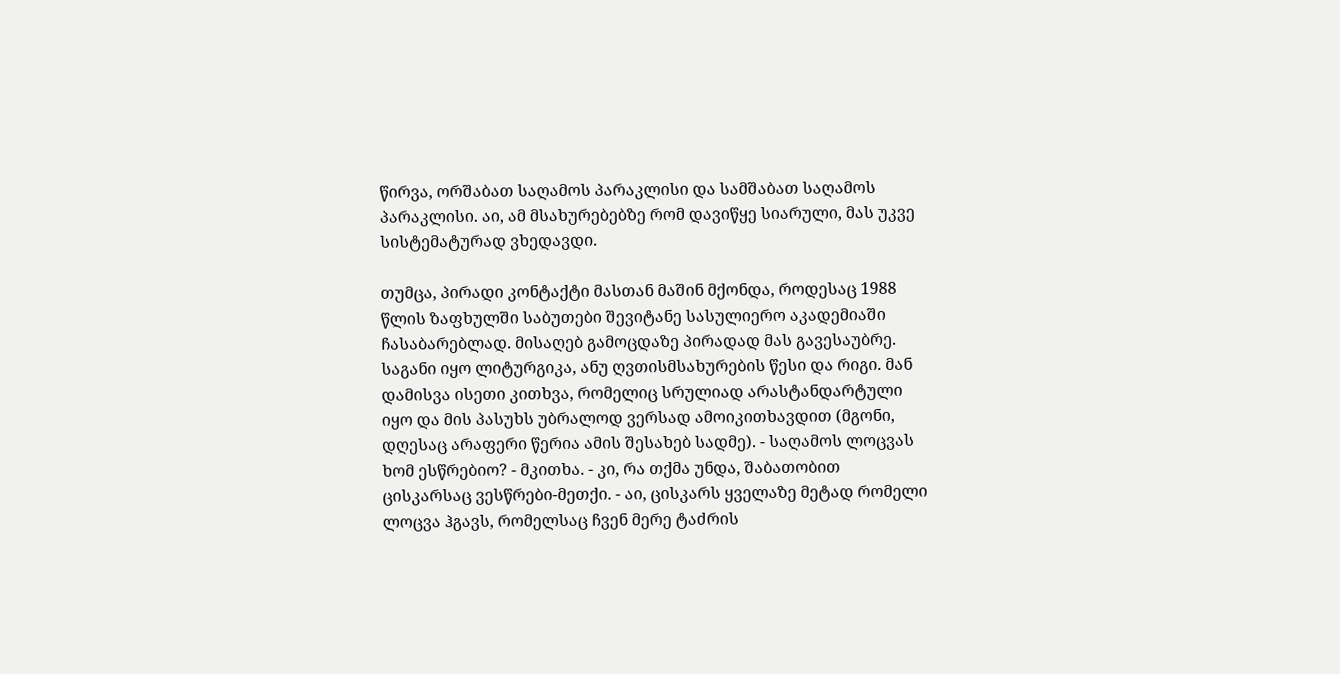წირვა, ორშაბათ საღამოს პარაკლისი და სამშაბათ საღამოს პარაკლისი. აი, ამ მსახურებებზე რომ დავიწყე სიარული, მას უკვე სისტემატურად ვხედავდი.

თუმცა, პირადი კონტაქტი მასთან მაშინ მქონდა, როდესაც 1988 წლის ზაფხულში საბუთები შევიტანე სასულიერო აკადემიაში ჩასაბარებლად. მისაღებ გამოცდაზე პირადად მას გავესაუბრე. საგანი იყო ლიტურგიკა, ანუ ღვთისმსახურების წესი და რიგი. მან დამისვა ისეთი კითხვა, რომელიც სრულიად არასტანდარტული იყო და მის პასუხს უბრალოდ ვერსად ამოიკითხავდით (მგონი, დღესაც არაფერი წერია ამის შესახებ სადმე). - საღამოს ლოცვას ხომ ესწრებიო? - მკითხა. - კი, რა თქმა უნდა, შაბათობით ცისკარსაც ვესწრები-მეთქი. - აი, ცისკარს ყველაზე მეტად რომელი ლოცვა ჰგავს, რომელსაც ჩვენ მერე ტაძრის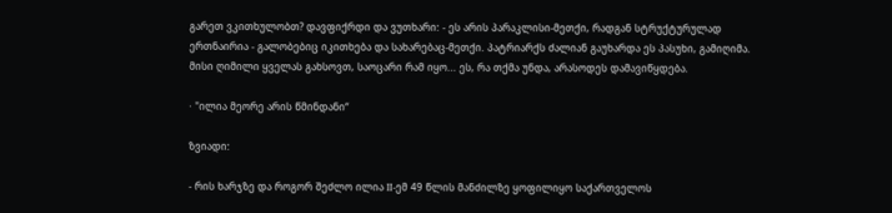გარეთ ვკითხულობთ? დავფიქრდი და ვუთხარი: - ეს არის პარაკლისი-მეთქი, რადგან სტრუქტურულად ერთნაირია - გალობებიც იკითხება და სახარებაც-მეთქი. პატრიარქს ძალიან გაუხარდა ეს პასუხი, გამიღიმა. მისი ღიმილი ყველას გახსოვთ, საოცარი რამ იყო... ეს, რა თქმა უნდა, არასოდეს დამავიწყდება.

· "ილია მეორე არის წმინდანი“

ზვიადი:

- რის ხარჯზე და როგორ შეძლო ილია II-ემ 49 წლის მანძილზე ყოფილიყო საქართველოს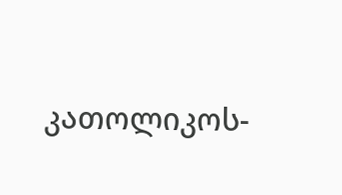კათოლიკოს-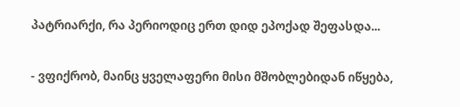პატრიარქი, რა პერიოდიც ერთ დიდ ეპოქად შეფასდა...

- ვფიქრობ, მაინც ყველაფერი მისი მშობლებიდან იწყება,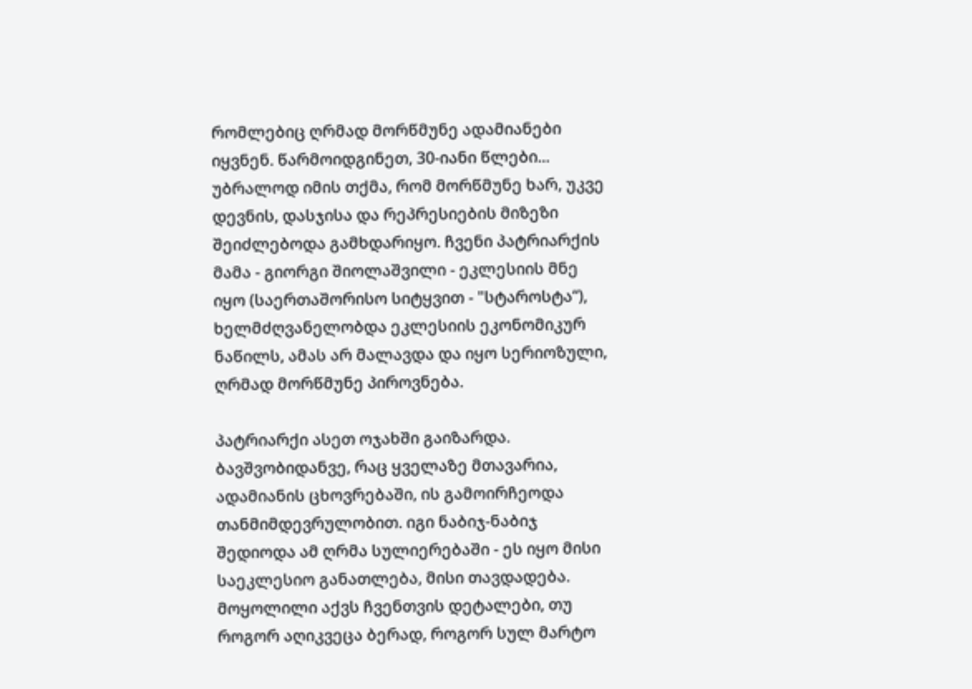რომლებიც ღრმად მორწმუნე ადამიანები იყვნენ. წარმოიდგინეთ, 30-იანი წლები... უბრალოდ იმის თქმა, რომ მორწმუნე ხარ, უკვე დევნის, დასჯისა და რეპრესიების მიზეზი შეიძლებოდა გამხდარიყო. ჩვენი პატრიარქის მამა - გიორგი შიოლაშვილი - ეკლესიის მნე იყო (საერთაშორისო სიტყვით - "სტაროსტა“), ხელმძღვანელობდა ეკლესიის ეკონომიკურ ნაწილს, ამას არ მალავდა და იყო სერიოზული, ღრმად მორწმუნე პიროვნება.

პატრიარქი ასეთ ოჯახში გაიზარდა. ბავშვობიდანვე, რაც ყველაზე მთავარია, ადამიანის ცხოვრებაში, ის გამოირჩეოდა თანმიმდევრულობით. იგი ნაბიჯ-ნაბიჯ შედიოდა ამ ღრმა სულიერებაში - ეს იყო მისი საეკლესიო განათლება, მისი თავდადება. მოყოლილი აქვს ჩვენთვის დეტალები, თუ როგორ აღიკვეცა ბერად, როგორ სულ მარტო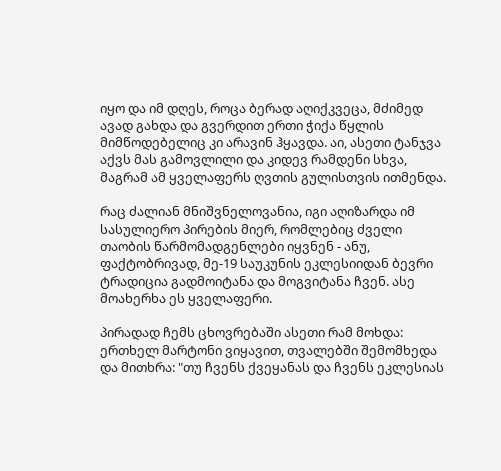იყო და იმ დღეს, როცა ბერად აღიქკვეცა, მძიმედ ავად გახდა და გვერდით ერთი ჭიქა წყლის მიმწოდებელიც კი არავინ ჰყავდა. აი, ასეთი ტანჯვა აქვს მას გამოვლილი და კიდევ რამდენი სხვა, მაგრამ ამ ყველაფერს ღვთის გულისთვის ითმენდა.

რაც ძალიან მნიშვნელოვანია, იგი აღიზარდა იმ სასულიერო პირების მიერ, რომლებიც ძველი თაობის წარმომადგენლები იყვნენ - ანუ, ფაქტობრივად, მე-19 საუკუნის ეკლესიიდან ბევრი ტრადიცია გადმოიტანა და მოგვიტანა ჩვენ. ასე მოახერხა ეს ყველაფერი.

პირადად ჩემს ცხოვრებაში ასეთი რამ მოხდა: ერთხელ მარტონი ვიყავით, თვალებში შემომხედა და მითხრა: "თუ ჩვენს ქვეყანას და ჩვენს ეკლესიას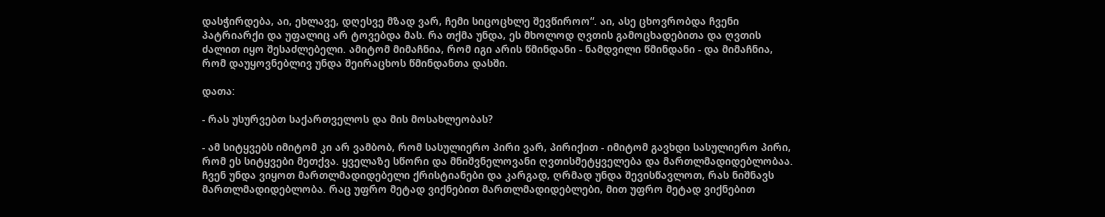დასჭირდება, აი, ეხლავე, დღესვე მზად ვარ, ჩემი სიცოცხლე შევწიროო“. აი, ასე ცხოვრობდა ჩვენი პატრიარქი და უფალიც არ ტოვებდა მას. რა თქმა უნდა, ეს მხოლოდ ღვთის გამოცხადებითა და ღვთის ძალით იყო შესაძლებელი. ამიტომ მიმაჩნია, რომ იგი არის წმინდანი - ნამდვილი წმინდანი - და მიმაჩნია, რომ დაუყოვნებლივ უნდა შეირაცხოს წმინდანთა დასში.

დათა:

- რას უსურვებთ საქართველოს და მის მოსახლეობას?

- ამ სიტყვებს იმიტომ კი არ ვამბობ, რომ სასულიერო პირი ვარ, პირიქით - იმიტომ გავხდი სასულიერო პირი, რომ ეს სიტყვები მეთქვა. ყველაზე სწორი და მნიშვნელოვანი ღვთისმეტყველება და მართლმადიდებლობაა. ჩვენ უნდა ვიყოთ მართლმადიდებელი ქრისტიანები და კარგად, ღრმად უნდა შევისწავლოთ, რას ნიშნავს მართლმადიდებლობა. რაც უფრო მეტად ვიქნებით მართლმადიდებლები, მით უფრო მეტად ვიქნებით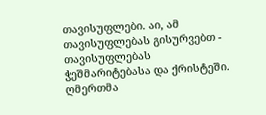თავისუფლები. აი, ამ თავისუფლებას გისურვებთ - თავისუფლებას ჭეშმარიტებასა და ქრისტეში. ღმერთმა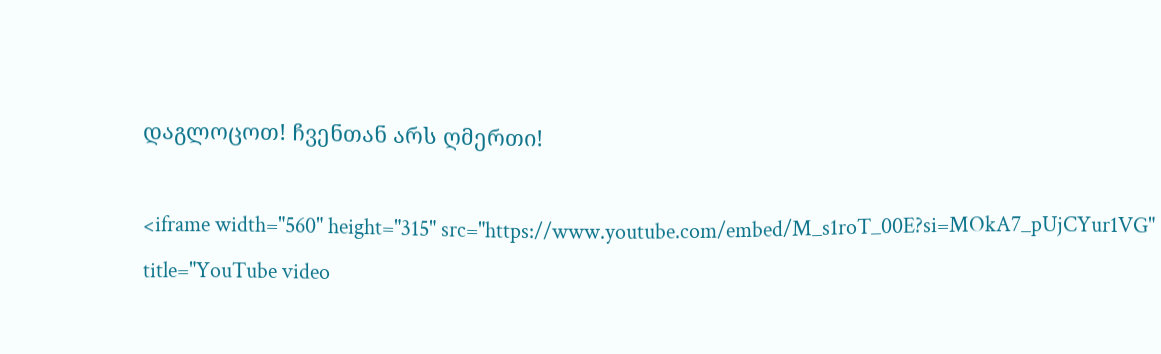დაგლოცოთ! ჩვენთან არს ღმერთი!

<iframe width="560" height="315" src="https://www.youtube.com/embed/M_s1roT_00E?si=MOkA7_pUjCYur1VG" title="YouTube video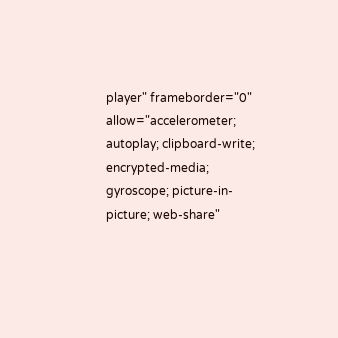player" frameborder="0" allow="accelerometer; autoplay; clipboard-write; encrypted-media; gyroscope; picture-in-picture; web-share"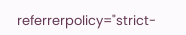referrerpolicy="strict-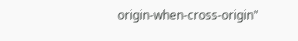origin-when-cross-origin"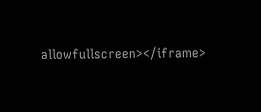allowfullscreen></iframe>